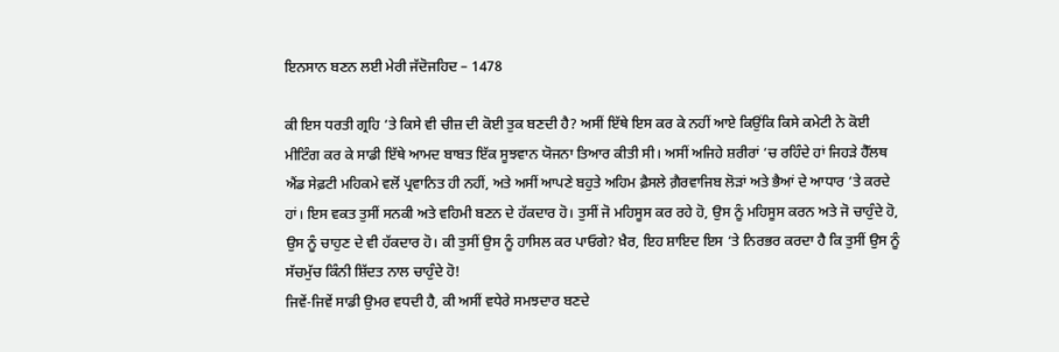ਇਨਸਾਨ ਬਣਨ ਲਈ ਮੇਰੀ ਜੱਦੋਜਹਿਦ – 1478

ਕੀ ਇਸ ਧਰਤੀ ਗ੍ਰਹਿ ‘ਤੇ ਕਿਸੇ ਵੀ ਚੀਜ਼ ਦੀ ਕੋਈ ਤੁਕ ਬਣਦੀ ਹੈ? ਅਸੀਂ ਇੱਥੇ ਇਸ ਕਰ ਕੇ ਨਹੀਂ ਆਏ ਕਿਉਂਕਿ ਕਿਸੇ ਕਮੇਟੀ ਨੇ ਕੋਈ ਮੀਟਿੰਗ ਕਰ ਕੇ ਸਾਡੀ ਇੱਥੇ ਆਮਦ ਬਾਬਤ ਇੱਕ ਸੂਝਵਾਨ ਯੋਜਨਾ ਤਿਆਰ ਕੀਤੀ ਸੀ। ਅਸੀਂ ਅਜਿਹੇ ਸ਼ਰੀਰਾਂ ‘ਚ ਰਹਿੰਦੇ ਹਾਂ ਜਿਹੜੇ ਹੈੱਲਥ ਐਂਡ ਸੇਫ਼ਟੀ ਮਹਿਕਮੇ ਵਲੋਂ ਪ੍ਰਵਾਨਿਤ ਹੀ ਨਹੀਂ, ਅਤੇ ਅਸੀਂ ਆਪਣੇ ਬਹੁਤੇ ਅਹਿਮ ਫ਼ੈਸਲੇ ਗ਼ੈਰਵਾਜਿਬ ਲੋੜਾਂ ਅਤੇ ਭੈਆਂ ਦੇ ਆਧਾਰ ‘ਤੇ ਕਰਦੇ ਹਾਂ। ਇਸ ਵਕਤ ਤੁਸੀਂ ਸਨਕੀ ਅਤੇ ਵਹਿਮੀ ਬਣਨ ਦੇ ਹੱਕਦਾਰ ਹੋ। ਤੁਸੀਂ ਜੋ ਮਹਿਸੂਸ ਕਰ ਰਹੇ ਹੋ, ਉਸ ਨੂੰ ਮਹਿਸੂਸ ਕਰਨ ਅਤੇ ਜੋ ਚਾਹੁੰਦੇ ਹੋ, ਉਸ ਨੂੰ ਚਾਹੁਣ ਦੇ ਵੀ ਹੱਕਦਾਰ ਹੋ। ਕੀ ਤੁਸੀਂ ਉਸ ਨੂੰ ਹਾਸਿਲ ਕਰ ਪਾਓਗੇ? ਖ਼ੈਰ, ਇਹ ਸ਼ਾਇਦ ਇਸ ‘ਤੇ ਨਿਰਭਰ ਕਰਦਾ ਹੈ ਕਿ ਤੁਸੀਂ ਉਸ ਨੂੰ ਸੱਚਮੁੱਚ ਕਿੰਨੀ ਸ਼ਿੱਦਤ ਨਾਲ ਚਾਹੁੰਦੇ ਹੋ!
ਜਿਵੇਂ-ਜਿਵੇਂ ਸਾਡੀ ਉਮਰ ਵਧਦੀ ਹੈ, ਕੀ ਅਸੀਂ ਵਧੇਰੇ ਸਮਝਦਾਰ ਬਣਦੇ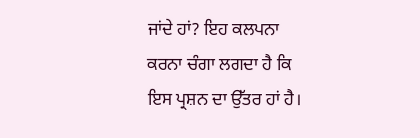ਜਾਂਦੇ ਹਾਂ? ਇਹ ਕਲਪਨਾ ਕਰਨਾ ਚੰਗਾ ਲਗਦਾ ਹੈ ਕਿ ਇਸ ਪ੍ਰਸ਼ਨ ਦਾ ਉੱਤਰ ਹਾਂ ਹੈ।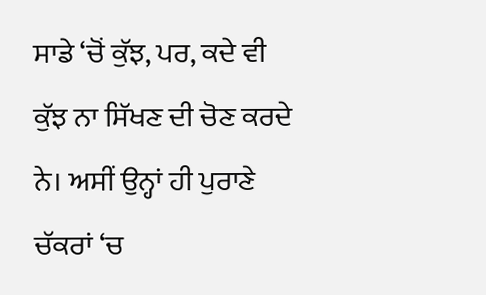ਸਾਡੇ ‘ਚੋਂ ਕੁੱਝ, ਪਰ, ਕਦੇ ਵੀ ਕੁੱਝ ਨਾ ਸਿੱਖਣ ਦੀ ਚੋਣ ਕਰਦੇ ਨੇ। ਅਸੀਂ ਉਨ੍ਹਾਂ ਹੀ ਪੁਰਾਣੇ ਚੱਕਰਾਂ ‘ਚ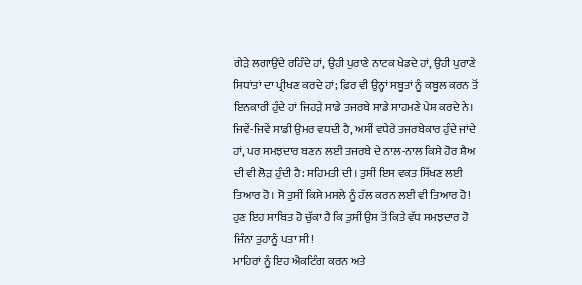ਗੇੜੇ ਲਗਾਉਂਦੇ ਰਹਿੰਦੇ ਹਾਂ, ਉਹੀ ਪੁਰਾਣੇ ਨਾਟਕ ਖੇਡਦੇ ਹਾਂ, ਉਹੀ ਪੁਰਾਣੇ ਸਿਧਾਂਤਾਂ ਦਾ ਪ੍ਰੀਖਣ ਕਰਦੇ ਹਾਂ; ਫ਼ਿਰ ਵੀ ਉਨ੍ਹਾਂ ਸਬੂਤਾਂ ਨੂੰ ਕਬੂਲ ਕਰਨ ਤੋਂ ਇਨਕਾਰੀ ਹੁੰਦੇ ਹਾਂ ਜਿਹੜੇ ਸਾਡੇ ਤਜਰਬੇ ਸਾਡੇ ਸਾਹਮਣੇ ਪੇਸ਼ ਕਰਦੇ ਨੇ। ਜਿਵੇਂ-ਜਿਵੇਂ ਸਾਡੀ ਉਮਰ ਵਧਦੀ ਹੈ, ਅਸੀਂ ਵਧੇਰੇ ਤਜਰਬੇਕਾਰ ਹੁੰਦੇ ਜਾਂਦੇ ਹਾਂ, ਪਰ ਸਮਝਦਾਰ ਬਣਨ ਲਈ ਤਜਰਬੇ ਦੇ ਨਾਲ-ਨਾਲ ਕਿਸੇ ਹੋਰ ਸ਼ੈਅ ਦੀ ਵੀ ਲੋੜ ਹੁੰਦੀ ਹੈ: ਸਹਿਮਤੀ ਦੀ। ਤੁਸੀਂ ਇਸ ਵਕਤ ਸਿੱਖਣ ਲਈ ਤਿਆਰ ਹੋ। ਸੋ ਤੁਸੀਂ ਕਿਸੇ ਮਸਲੇ ਨੂੰ ਹੱਲ ਕਰਨ ਲਈ ਵੀ ਤਿਆਰ ਹੋ! ਹੁਣ ਇਹ ਸਾਬਿਤ ਹੋ ਚੁੱਕਾ ਹੈ ਕਿ ਤੁਸੀਂ ਉਸ ਤੋਂ ਕਿਤੇ ਵੱਧ ਸਮਝਦਾਰ ਹੋ ਜਿੰਨਾ ਤੁਹਾਨੂੰ ਪਤਾ ਸੀ!
ਮਾਹਿਰਾਂ ਨੂੰ ਇਹ ਐਕਟਿੰਗ ਕਰਨ ਅਤੇ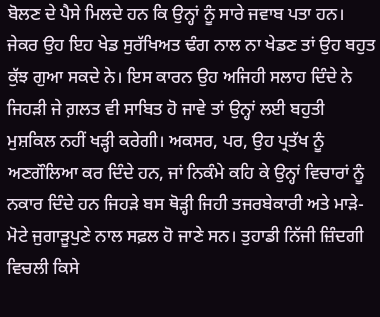ਬੋਲਣ ਦੇ ਪੈਸੇ ਮਿਲਦੇ ਹਨ ਕਿ ਉਨ੍ਹਾਂ ਨੂੰ ਸਾਰੇ ਜਵਾਬ ਪਤਾ ਹਨ। ਜੇਕਰ ਉਹ ਇਹ ਖੇਡ ਸੁਰੱਖਿਅਤ ਢੰਗ ਨਾਲ ਨਾ ਖੇਡਣ ਤਾਂ ਉਹ ਬਹੁਤ ਕੁੱਝ ਗੁਆ ਸਕਦੇ ਨੇ। ਇਸ ਕਾਰਨ ਉਹ ਅਜਿਹੀ ਸਲਾਹ ਦਿੰਦੇ ਨੇ ਜਿਹੜੀ ਜੇ ਗ਼ਲਤ ਵੀ ਸਾਬਿਤ ਹੋ ਜਾਵੇ ਤਾਂ ਉਨ੍ਹਾਂ ਲਈ ਬਹੁਤੀ ਮੁਸ਼ਕਿਲ ਨਹੀਂ ਖੜ੍ਹੀ ਕਰੇਗੀ। ਅਕਸਰ, ਪਰ, ਉਹ ਪ੍ਰਤੱਖ ਨੂੰ ਅਣਗੌਲਿਆ ਕਰ ਦਿੰਦੇ ਹਨ, ਜਾਂ ਨਿਕੰਮੇ ਕਹਿ ਕੇ ਉਨ੍ਹਾਂ ਵਿਚਾਰਾਂ ਨੂੰ ਨਕਾਰ ਦਿੰਦੇ ਹਨ ਜਿਹੜੇ ਬਸ ਥੋੜ੍ਹੀ ਜਿਹੀ ਤਜਰਬੇਕਾਰੀ ਅਤੇ ਮਾੜੇ-ਮੋਟੇ ਜੁਗਾੜੂਪੁਣੇ ਨਾਲ ਸਫ਼ਲ ਹੋ ਜਾਣੇ ਸਨ। ਤੁਹਾਡੀ ਨਿੱਜੀ ਜ਼ਿੰਦਗੀ ਵਿਚਲੀ ਕਿਸੇ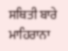ਸਥਿਤੀ ਬਾਰੇ ਮਾਹਿਰਾਨਾ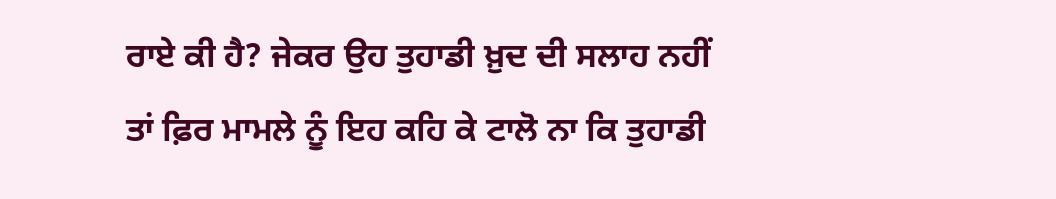ਰਾਏ ਕੀ ਹੈ? ਜੇਕਰ ਉਹ ਤੁਹਾਡੀ ਖ਼ੁਦ ਦੀ ਸਲਾਹ ਨਹੀਂ ਤਾਂ ਫ਼ਿਰ ਮਾਮਲੇ ਨੂੰ ਇਹ ਕਹਿ ਕੇ ਟਾਲੋ ਨਾ ਕਿ ਤੁਹਾਡੀ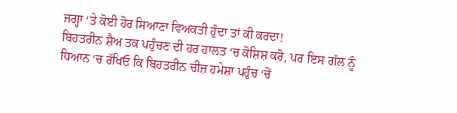ਜਗ੍ਹਾ ‘ਤੇ ਕੋਈ ਹੋਰ ਸਿਆਣਾ ਵਿਅਕਤੀ ਹੁੰਦਾ ਤਾਂ ਕੀ ਕਰਦਾ!
ਬਿਹਤਰੀਨ ਸ਼ੈਅ ਤਕ ਪਹੁੰਚਣ ਦੀ ਹਰ ਹਾਲਤ ‘ਚ ਕੋਸ਼ਿਸ਼ ਕਰੋ, ਪਰ ਇਸ ਗੱਲ ਨੂੰ ਧਿਆਨ ‘ਚ ਰੱਖਿਓ ਕਿ ਬਿਹਤਰੀਨ ਚੀਜ਼ ਹਮੇਸ਼ਾ ਪਹੁੰਚ ‘ਚੋਂ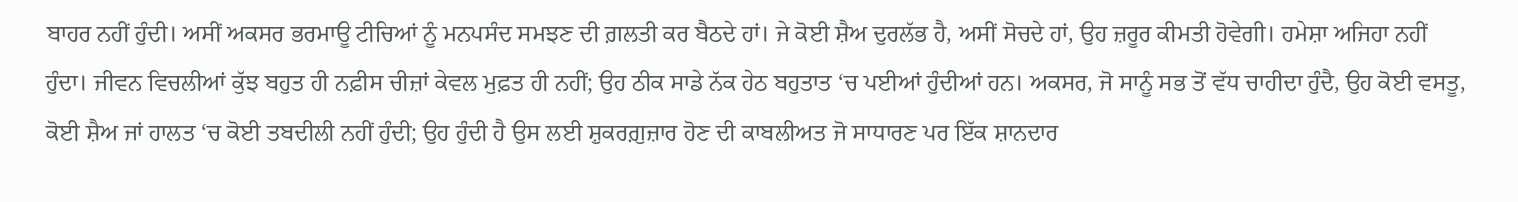ਬਾਹਰ ਨਹੀਂ ਹੁੰਦੀ। ਅਸੀਂ ਅਕਸਰ ਭਰਮਾਊ ਟੀਚਿਆਂ ਨੂੰ ਮਨਪਸੰਦ ਸਮਝਣ ਦੀ ਗ਼ਲਤੀ ਕਰ ਬੈਠਦੇ ਹਾਂ। ਜੇ ਕੋਈ ਸ਼ੈਅ ਦੁਰਲੱਭ ਹੈ, ਅਸੀਂ ਸੋਚਦੇ ਹਾਂ, ਉਹ ਜ਼ਰੂਰ ਕੀਮਤੀ ਹੋਵੇਗੀ। ਹਮੇਸ਼ਾ ਅਜਿਹਾ ਨਹੀਂ ਹੁੰਦਾ। ਜੀਵਨ ਵਿਚਲੀਆਂ ਕੁੱਝ ਬਹੁਤ ਹੀ ਨਫ਼ੀਸ ਚੀਜ਼ਾਂ ਕੇਵਲ ਮੁਫ਼ਤ ਹੀ ਨਹੀਂ; ਉਹ ਠੀਕ ਸਾਡੇ ਨੱਕ ਹੇਠ ਬਹੁਤਾਤ ‘ਚ ਪਈਆਂ ਹੁੰਦੀਆਂ ਹਨ। ਅਕਸਰ, ਜੋ ਸਾਨੂੰ ਸਭ ਤੋਂ ਵੱਧ ਚਾਹੀਦਾ ਹੁੰਦੈ, ਉਹ ਕੋਈ ਵਸਤੂ, ਕੋਈ ਸ਼ੈਅ ਜਾਂ ਹਾਲਤ ‘ਚ ਕੋਈ ਤਬਦੀਲੀ ਨਹੀਂ ਹੁੰਦੀ; ਉਹ ਹੁੰਦੀ ਹੈ ਉਸ ਲਈ ਸ਼ੁਕਰਗ਼ੁਜ਼ਾਰ ਹੋਣ ਦੀ ਕਾਬਲੀਅਤ ਜੋ ਸਾਧਾਰਣ ਪਰ ਇੱਕ ਸ਼ਾਨਦਾਰ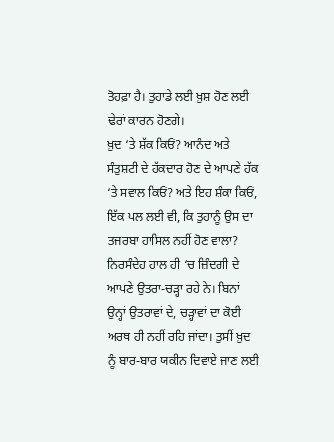ਤੋਹਫ਼ਾ ਹੈ। ਤੁਹਾਡੇ ਲਈ ਖ਼ੁਸ਼ ਹੋਣ ਲਈ ਢੇਰਾਂ ਕਾਰਨ ਹੋਣਗੇ।
ਖ਼ੁਦ ‘ਤੇ ਸ਼ੱਕ ਕਿਓਂ? ਆਨੰਦ ਅਤੇ ਸੰਤੁਸ਼ਟੀ ਦੇ ਹੱਕਦਾਰ ਹੋਣ ਦੇ ਆਪਣੇ ਹੱਕ ‘ਤੇ ਸਵਾਲ ਕਿਓਂ? ਅਤੇ ਇਹ ਸ਼ੰਕਾ ਕਿਓਂ, ਇੱਕ ਪਲ ਲਈ ਵੀ, ਕਿ ਤੁਹਾਨੂੰ ਉਸ ਦਾ ਤਜਰਬਾ ਹਾਸਿਲ ਨਹੀਂ ਹੋਣ ਵਾਲਾ? ਨਿਰਸੰਦੇਹ ਹਾਲ ਹੀ ‘ਚ ਜ਼ਿੰਦਗੀ ਦੇ ਆਪਣੇ ਉਤਰਾ-ਚੜ੍ਹਾ ਰਹੇ ਨੇ। ਬਿਨਾਂ ਉਨ੍ਹਾਂ ਉਤਰਾਵਾਂ ਦੇ, ਚੜ੍ਹਾਵਾਂ ਦਾ ਕੋਈ ਅਰਥ ਹੀ ਨਹੀਂ ਰਹਿ ਜਾਂਦਾ। ਤੁਸੀਂ ਖ਼ੁਦ ਨੂੰ ਬਾਰ-ਬਾਰ ਯਕੀਨ ਦਿਵਾਏ ਜਾਣ ਲਈ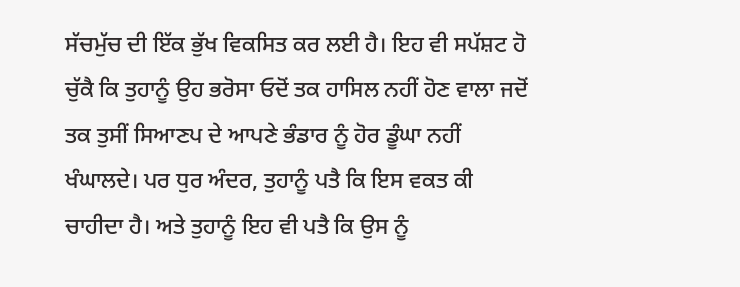ਸੱਚਮੁੱਚ ਦੀ ਇੱਕ ਭੁੱਖ ਵਿਕਸਿਤ ਕਰ ਲਈ ਹੈ। ਇਹ ਵੀ ਸਪੱਸ਼ਟ ਹੋ ਚੁੱਕੈ ਕਿ ਤੁਹਾਨੂੰ ਉਹ ਭਰੋਸਾ ਓਦੋਂ ਤਕ ਹਾਸਿਲ ਨਹੀਂ ਹੋਣ ਵਾਲਾ ਜਦੋਂ ਤਕ ਤੁਸੀਂ ਸਿਆਣਪ ਦੇ ਆਪਣੇ ਭੰਡਾਰ ਨੂੰ ਹੋਰ ਡੂੰਘਾ ਨਹੀਂ ਖੰਘਾਲਦੇ। ਪਰ ਧੁਰ ਅੰਦਰ, ਤੁਹਾਨੂੰ ਪਤੈ ਕਿ ਇਸ ਵਕਤ ਕੀ ਚਾਹੀਦਾ ਹੈ। ਅਤੇ ਤੁਹਾਨੂੰ ਇਹ ਵੀ ਪਤੈ ਕਿ ਉਸ ਨੂੰ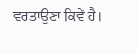ਵਰਤਾਉਣਾ ਕਿਵੇਂ ਹੈ।